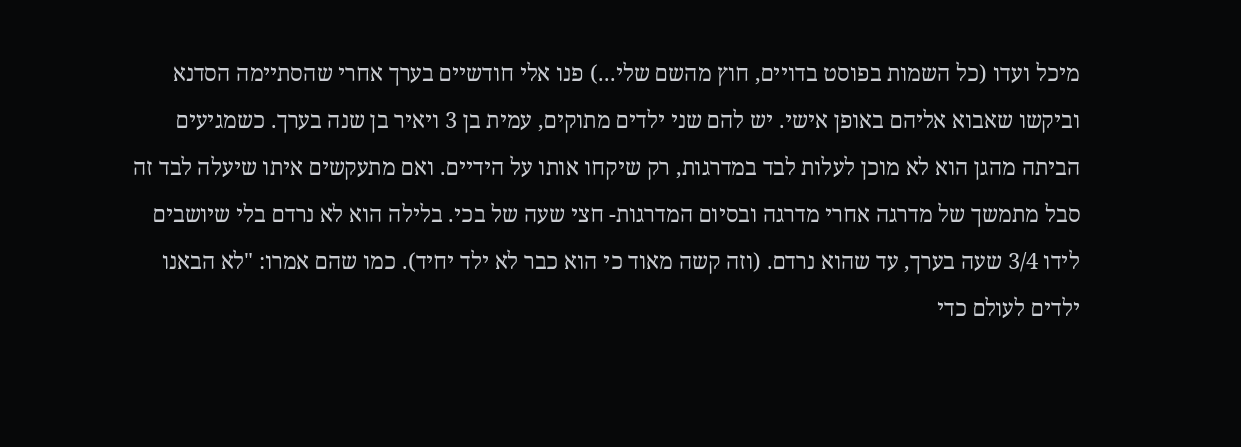מיכל ועדו (כל השמות בפוסט בדויים, חוץ מהשם שלי...) פנו אלי חודשיים בערך אחרי שהסתיימה הסדנא וביקשו שאבוא אליהם באופן אישי. יש להם שני ילדים מתוקים, עמית בן 3 ויאיר בן שנה בערך. כשמגיעים הביתה מהגן הוא לא מוכן לעלות לבד במדרגות, רק שיקחו אותו על הידיים. ואם מתעקשים איתו שיעלה לבד זה סבל מתמשך של מדרגה אחרי מדרגה ובסיום המדרגות- חצי שעה של בכי. בלילה הוא לא נרדם בלי שיושבים לידו 3/4 שעה בערך, עד שהוא נרדם. (וזה קשה מאוד כי הוא כבר לא ילד יחיד). כמו שהם אמרו: "לא הבאנו ילדים לעולם כדי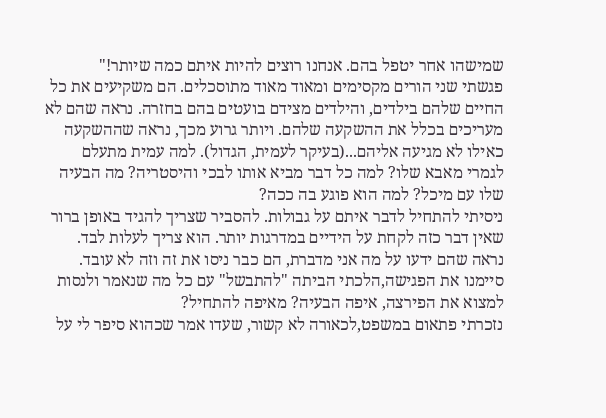שמישהו אחר יטפל בהם. אנחנו רוצים להיות איתם כמה שיותר!"
פגשתי שני הורים מקסימים ומאוד מאוד מתוסכלים. הם משקיעים את כל החיים שלהם בילדים, והילדים מצידם בועטים בהם בחזרה. נראה שהם לא מעריכים בכלל את ההשקעה שלהם. ויותר גרוע מכך, נראה שההשקעה כאילו לא מגיעה אליהם...(בעיקר לעמית, הגדול). למה עמית מתעלם לגמרי מאבא שלו? למה כל דבר מביא אותו לבכי והיסטריה? מה הבעיה שלו עם מיכל? למה הוא פוגע בה ככה?
ניסיתי להתחיל לדבר איתם על גבולות. להסביר שצריך להגיד באופן ברור שאין דבר כזה לקחת על הידיים במדרגות יותר. הוא צריך לעלות לבד. נראה שהם ידעו על מה אני מדברת, הם כבר ניסו את זה וזה לא עובד. סיימנו את הפגישה,הלכתי הביתה "להתבשל" עם כל מה שנאמר ולנסות למצוא את הפירצה, איפה הבעיה? מאיפה להתחיל?
נזכרתי פתאום במשפט,לכאורה לא קשור, שעדו אמר שכהוא סיפר לי על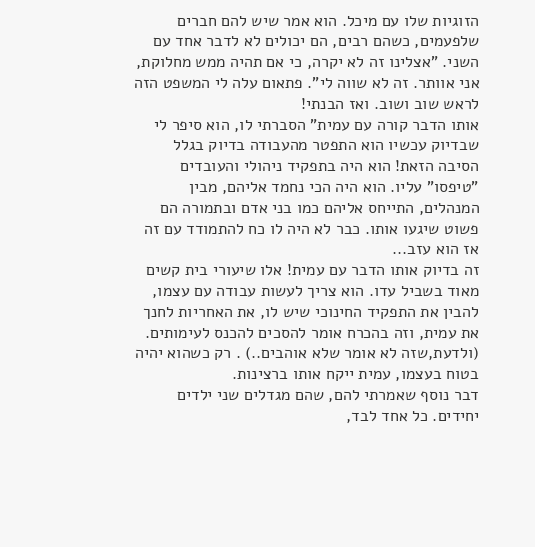הזוגיות שלו עם מיכל. הוא אמר שיש להם חברים שלפעמים, כשהם רבים, הם יכולים לא לדבר אחד עם השני. "אצלינו זה לא יקרה, כי אם תהיה ממש מחלוקת, אני אוותר. זה לא שווה לי". פתאום עלה לי המשפט הזה לראש שוב ושוב. ואז הבנתי!
אותו הדבר קורה עם עמית" הסברתי לו, הוא סיפר לי שבדיוק עכשיו הוא התפטר מהעבודה בדיוק בגלל הסיבה הזאת! הוא היה בתפקיד ניהולי והעובדים "טיפסו" עליו. הוא היה הכי נחמד אליהם, מבין המנהלים, התייחס אליהם כמו בני אדם ובתמורה הם פשוט שיגעו אותו. כבר לא היה לו כח להתמודד עם זה אז הוא עזב...
זה בדיוק אותו הדבר עם עמית! אלו שיעורי בית קשים מאוד בשביל עדו. הוא צריך לעשות עבודה עם עצמו, להבין את התפקיד החינוכי שיש לו, את האחריות לחנך את עמית, וזה בהכרח אומר להסכים להכנס לעימותים. (ולדעת,שזה לא אומר שלא אוהבים..) . רק כשהוא יהיה בטוח בעצמו, עמית ייקח אותו ברצינות.
דבר נוסף שאמרתי להם, שהם מגדלים שני ילדים יחידים. כל אחד לבד,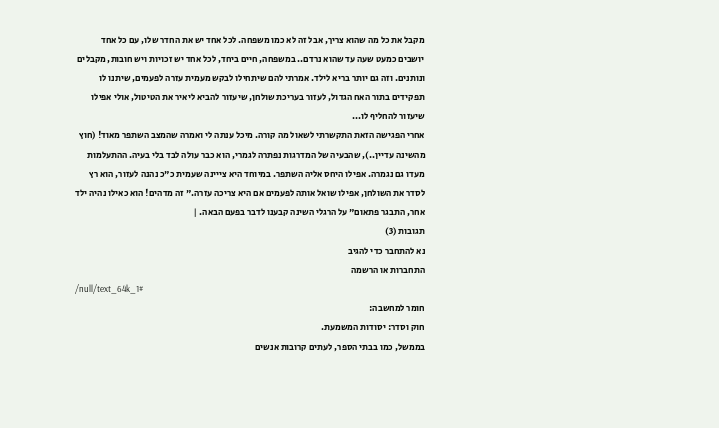מקבל את כל מה שהוא צריך, אבל זה לא כמו משפחה. לכל אחד יש את החדר שלו, עם כל אחד יושבים כמעט שעה עד שהוא נרדם.. במשפחה, חיים ביחד, לכל אחד יש זכויות ויש חובות, מקבלים ונותנים. וזה גם יותר בריא לילד. אמרתי להם שיתחילו לבקש מעמית עזרה לפעמים, שיתנו לו תפקידים בתור האח הגדול, לעזור בעריכת שולחן, שיעזור להביא ליאיר את הטיטול, אולי אפילו שיעזור להחליף לו...
אחרי הפגישה הזאת התקשרתי לשאול מה קורה. מיכל ענתה לי ואמרה שהמצב השתפר מאוד! (חוץ מהשינה עדיין..), שהבעיה של המדרגות נפתרה לגמרי, הוא כבר עולה לבד בלי בעיה. ההתעלמות מעדו גם נגמרה. אפילו היחס אליה השתפר. במיוחד היא צייינה שעמית כ"כ נהנה לעזור, הוא רץ לסדר את השולחן, אפילו שואל אותה לפעמים אם היא צריכה עזרה." זה מדהים! הוא כאילו נהיה ילד אחר, התבגר פתאום" על הרגלי השינה קבענו לדבר בפעם הבאה. |
תגובות (3)
נא להתחבר כדי להגיב
התחברות או הרשמה
/null/text_64k_1#
חומר למחשבה:
חוק וסדר: יסודות המשמעת.
בממשל, כמו בבתי הספר, לעתים קרובות אנשים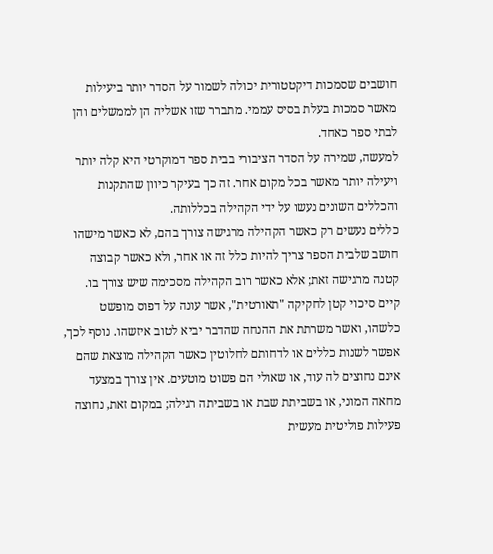חושבים שסמכות דיקטטורית יכולה לשמור על הסדר יותר ביעילות מאשר סמכות בעלת בסיס עממי. מתברר שזו אשליה הן לממשלים והן לבתי ספר כאחד.
למעשה, שמירה על הסדר הציבורי בבית ספר דמוקרטי היא קלה יותר ויעילה יותר מאשר בכל מקום אחר. זה כך בעיקר כיוון שהתקנות והכללים השונים נעשו על ידי הקהילה בכללותה.
כללים נעשים רק כאשר הקהילה מרגישה צורך בהם, לא כאשר מישהו חושב שלבית הספר צריך להיות כלל זה או אחר, ולא כאשר קבוצה קטנה מרגישה זאת; אלא כאשר רוב הקהילה מסכימה שיש צורך בו. קיים סיכוי קטן לחקיקה "תאורטית", אשר עונה על דפוס מופשט כלשהו, ואשר משרתת את ההנחה שהדבר יביא לטוב איזשהו. נוסף לכך, אפשר לשנות כללים או לדחותם לחלוטין כאשר הקהילה מוצאת שהם אינם נחוצים לה עוד, או שאולי הם פשוט מוטעים. אין צורך במצעד מחאה המוני, או בשביתת שבת או בשביתה רגילה; במקום זאת, נחוצה פעילות פוליטית מעשית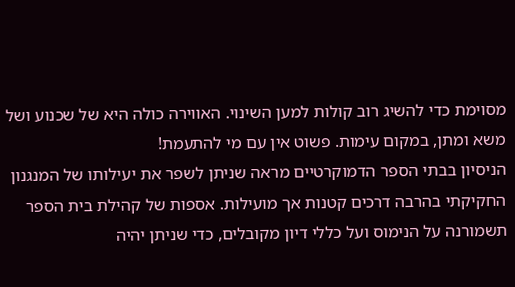מסוימת כדי להשיג רוב קולות למען השינוי. האווירה כולה היא של שכנוע ושל משא ומתן, במקום עימות. פשוט אין עם מי להתעמת!
הניסיון בבתי הספר הדמוקרטיים מראה שניתן לשפר את יעילותו של המנגנון החקיקתי בהרבה דרכים קטנות אך מועילות. אספות של קהילת בית הספר תשמורנה על הנימוס ועל כללי דיון מקובלים, כדי שניתן יהיה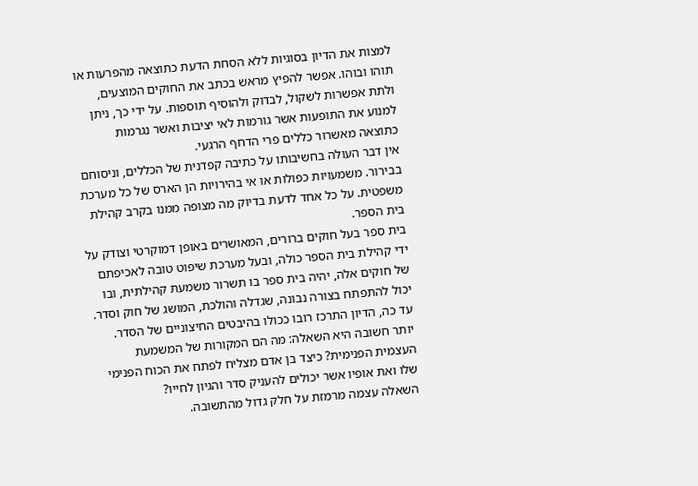למצות את הדיון בסוגיות ללא הסחת הדעת כתוצאה מהפרעות או תוהו ובוהו. אפשר להפיץ מראש בכתב את החוקים המוצעים, ולתת אפשרות לשקול, לבדוק ולהוסיף תוספות. על ידי כך, ניתן למנוע את התופעות אשר גורמות לאי יציבות ואשר נגרמות כתוצאה מאשרור כללים פרי הדחף הרגעי.
אין דבר העולה בחשיבותו על כתיבה קפדנית של הכללים, וניסוחם בבירור. משמעויות כפולות או אי בהירויות הן הארס של כל מערכת משפטית. על כל אחד לדעת בדיוק מה מצופה ממנו בקרב קהילת בית הספר.
בית ספר בעל חוקים ברורים, המאושרים באופן דמוקרטי וצודק על ידי קהילת בית הספר כולה, ובעל מערכת שיפוט טובה לאכיפתם של חוקים אלה, יהיה בית ספר בו תשרור משמעת קהילתית, ובו יכול להתפתח בצורה נבונה, שגדלה והולכת, המושג של חוק וסדר.
עד כה, הדיון התרכז רובו ככולו בהיבטים החיצוניים של הסדר. יותר חשובה היא השאלה: מה הם המקורות של המשמעת העצמית הפנימית? כיצד בן אדם מצליח לפתח את הכוח הפנימי שלו ואת אופיו אשר יכולים להעניק סדר והגיון לחייו?
השאלה עצמה מרמזת על חלק גדול מהתשובה.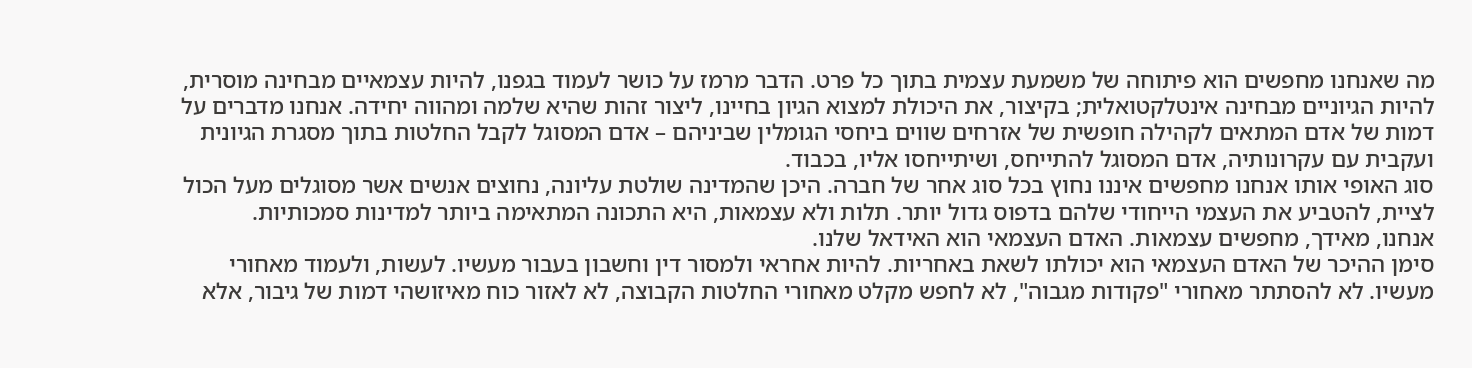מה שאנחנו מחפשים הוא פיתוחה של משמעת עצמית בתוך כל פרט. הדבר מרמז על כושר לעמוד בגפנו, להיות עצמאיים מבחינה מוסרית, להיות הגיוניים מבחינה אינטלקטואלית; בקיצור, את היכולת למצוא הגיון בחיינו, ליצור זהות שהיא שלמה ומהווה יחידה. אנחנו מדברים על דמות של אדם המתאים לקהילה חופשית של אזרחים שווים ביחסי הגומלין שביניהם – אדם המסוגל לקבל החלטות בתוך מסגרת הגיונית ועקבית עם עקרונותיה, אדם המסוגל להתייחס, ושיתייחסו אליו, בכבוד.
סוג האופי אותו אנחנו מחפשים איננו נחוץ בכל סוג אחר של חברה. היכן שהמדינה שולטת עליונה, נחוצים אנשים אשר מסוגלים מעל הכול לציית, להטביע את העצמי הייחודי שלהם בדפוס גדול יותר. תלות ולא עצמאות, היא התכונה המתאימה ביותר למדינות סמכותיות.
אנחנו, מאידך, מחפשים עצמאות. האדם העצמאי הוא האידאל שלנו.
סימן ההיכר של האדם העצמאי הוא יכולתו לשאת באחריות. להיות אחראי ולמסור דין וחשבון בעבור מעשיו. לעשות, ולעמוד מאחורי מעשיו. לא להסתתר מאחורי "פקודות מגבוה", לא לחפש מקלט מאחורי החלטות הקבוצה, לא לאזור כוח מאיזושהי דמות של גיבור, אלא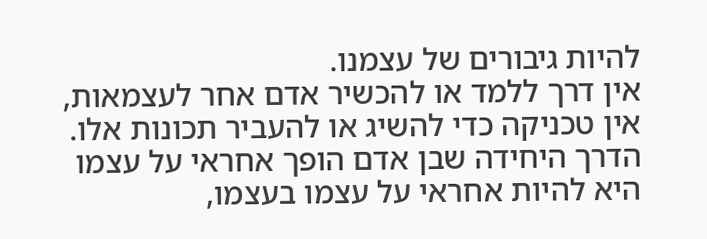להיות גיבורים של עצמנו.
אין דרך ללמד או להכשיר אדם אחר לעצמאות, אין טכניקה כדי להשיג או להעביר תכונות אלו. הדרך היחידה שבן אדם הופך אחראי על עצמו היא להיות אחראי על עצמו בעצמו,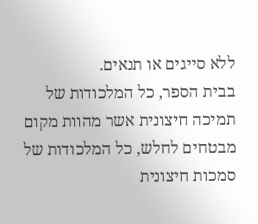ללא סייגים או תנאים.
בבית הספר, כל המלכודות של תמיכה חיצונית אשר מהוות מקום מבטחים לחלש, כל המלכודות של סמכות חיצונית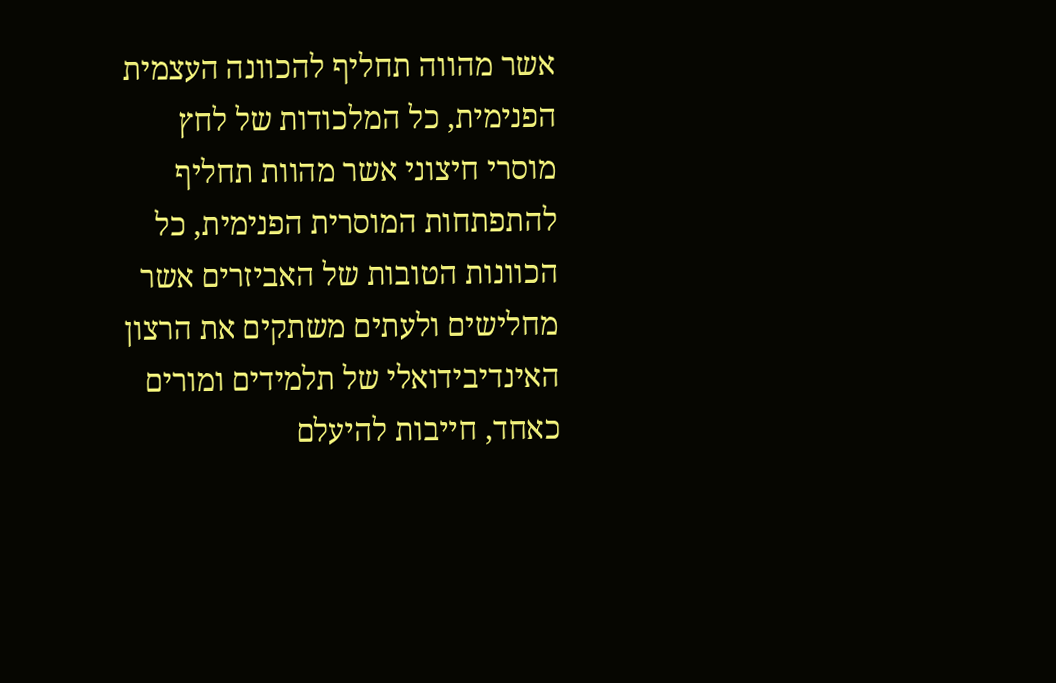אשר מהווה תחליף להכוונה העצמית הפנימית, כל המלכודות של לחץ מוסרי חיצוני אשר מהוות תחליף להתפתחות המוסרית הפנימית, כל הכוונות הטובות של האביזרים אשר מחלישים ולעתים משתקים את הרצון האינדיבידואלי של תלמידים ומורים כאחד, חייבות להיעלם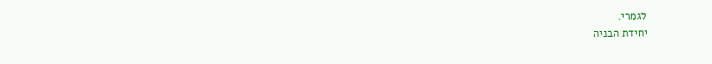לגמרי.
יחידת הבניה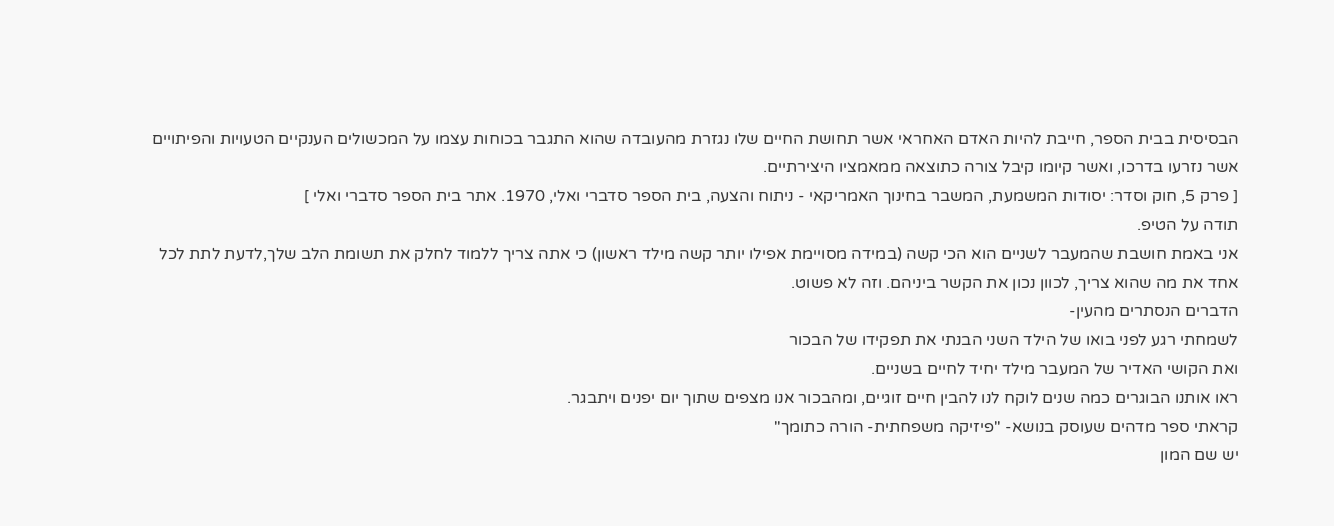הבסיסית בבית הספר, חייבת להיות האדם האחראי אשר תחושת החיים שלו נגזרת מהעובדה שהוא התגבר בכוחות עצמו על המכשולים הענקיים הטעויות והפיתויים אשר נזרעו בדרכו, ואשר קיומו קיבל צורה כתוצאה ממאמציו היצירתיים.
[ פרק 5, חוק וסדר: יסודות המשמעת, המשבר בחינוך האמריקאי - ניתוח והצעה, בית הספר סדברי ואלי, 1970. אתר בית הספר סדברי ואלי ]
תודה על הטיפ.
אני באמת חושבת שהמעבר לשניים הוא הכי קשה (במידה מסויימת אפילו יותר קשה מילד ראשון) כי אתה צריך ללמוד לחלק את תשומת הלב שלך,לדעת לתת לכל אחד את מה שהוא צריך, לכוון נכון את הקשר ביניהם. וזה לא פשוט.
הדברים הנסתרים מהעין-
לשמחתי רגע לפני בואו של הילד השני הבנתי את תפקידו של הבכור
ואת הקושי האדיר של המעבר מילד יחיד לחיים בשניים.
ראו אותנו הבוגרים כמה שנים לוקח לנו להבין חיים זוגיים, ומהבכור אנו מצפים שתוך יום יפנים ויתבגר.
קראתי ספר מדהים שעוסק בנושא- "פיזיקה משפחתית- הורה כתומך"
יש שם המון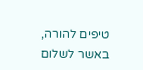טיפים להורה, באשר לשלום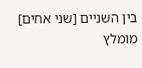בין השניים [שני אחים]
מומלץ